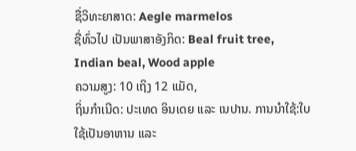ຊື່ວິທະຍາສາດ: Aegle marmelos
ຊື່ທົ່ວໄປ ເປັນພາສາອັງກິດ: Beal fruit tree, Indian beal, Wood apple
ຄວາມສູງ: 10 ເຖິງ 12 ແມັດ,
ຖິ່ນກຳເນີດ: ປະເທດ ອິນເດຍ ແລະ ເນປານ. ການນຳໃຊ້:ໃບໃຊ້ເປັນອາຫານ ແລະ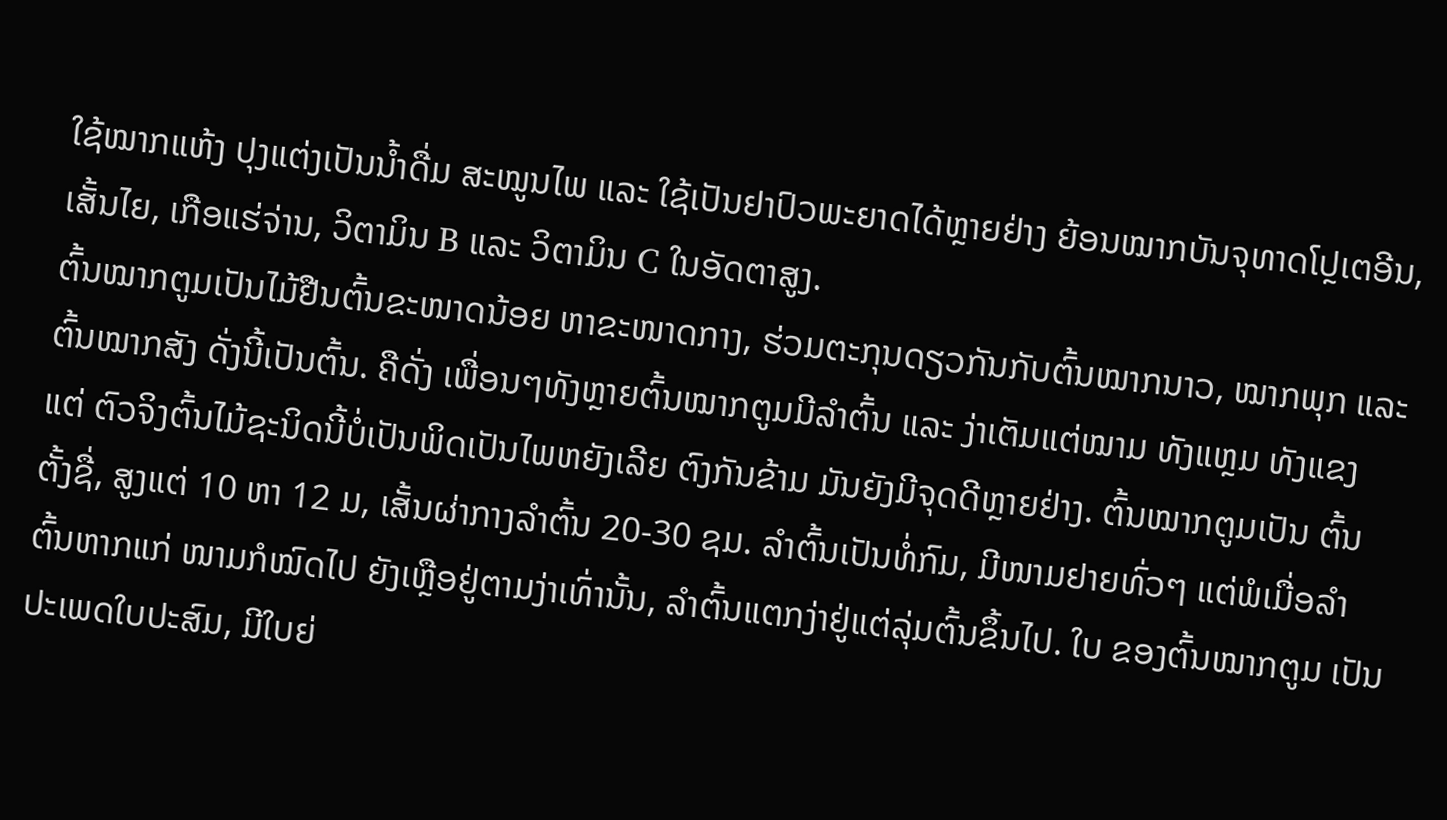ໃຊ້ໝາກແຫ້ງ ປຸງແຕ່ງເປັນນ້ຳດື່ມ ສະໝູນໄພ ແລະ ໃຊ້ເປັນຢາປົວພະຍາດໄດ້ຫຼາຍຢ່າງ ຍ້ອນໝາກບັນຈຸທາດໂປຼເຕອີນ,ເສັ້ນໄຍ, ເກືອແຮ່ຈ່ານ, ວິຕາມິນ B ແລະ ວິຕາມິນ C ໃນອັດຕາສູງ.
ຕົ້ນໝາກຕູມເປັນໄມ້ຢືນຕົ້ນຂະໜາດນ້ອຍ ຫາຂະໜາດກາງ, ຮ່ວມຕະກຸນດຽວກັນກັບຕົ້ນໝາກນາວ, ໝາກພຸກ ແລະ ຕົ້ນໝາກສັງ ດັ່ງນີ້ເປັນຕົ້ນ. ຄືດັ່ງ ເພື່ອນໆທັງຫຼາຍຕົ້ນໝາກຕູມມີລຳຕົ້ນ ແລະ ງ່າເຕັມແຕ່ໝາມ ທັງແຫຼມ ທັງແຂງ ແຕ່ ຕົວຈິງຕົ້ນໄມ້ຊະນິດນີ້ບໍ່ເປັນພິດເປັນໄພຫຍັງເລີຍ ຕົງກັນຂ້າມ ມັນຍັງມີຈຸດດີຫຼາຍຢ່າງ. ຕົ້ນໝາກຕູມເປັນ ຕົ້ນຕັ້ງຊື່, ສູງແຕ່ 10 ຫາ 12 ມ, ເສັ້ນຜ່າກາງລຳຕົ້ນ 20-30 ຊມ. ລຳຕົ້ນເປັນທໍ່ກົມ, ມີໜາມຢາຍທົ່ວໆ ແຕ່ພໍເມື່ອລຳຕົ້ນຫາກແກ່ ໜາມກໍໝົດໄປ ຍັງເຫຼືອຢູ່ຕາມງ່າເທົ່ານັ້ນ, ລຳຕົ້ນແຕກງ່າຢູ່ແຕ່ລຸ່ມຕົ້ນຂຶ້ນໄປ. ໃບ ຂອງຕົ້ນໝາກຕູມ ເປັນປະເພດໃບປະສົມ, ມີໃບຍ່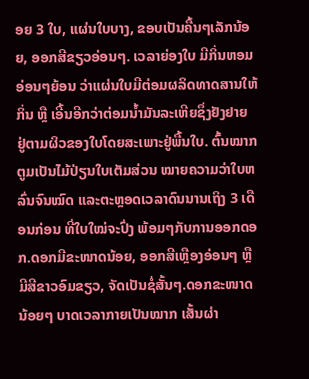ອຍ 3 ໃບ, ແຜ່ນໃບບາງ, ຂອບເປັນຄື້ນໆເລັກນ້ອຍ, ອອກສີຂຽວອ່ອນໆ. ເວລາຍ່ອງໃບ ມີກິ່ນຫອມອ່ອນໆຍ້ອນ ວ່າແຜ່ນໃບມີຕ່ອມຜລິດທາດສານໃຫ້ກິ່ນ ຫຼື ເອີ້ນອີກວ່າຕ່ອມນ້ຳມັນລະເຫີຍຊຶ່ງຢັງຢາຍ ຢູ່ຕາມຜິວຂອງໃບໂດຍສະເພາະຢູ່ພື້ນໃບ. ຕົ້ນໝາກຕູມເປັນໄມ້ປ່ຽນໃບເຕັມສ່ວນ ໝາຍຄວາມວ່າໃບຫລົ່ນຈົນໝົດ ແລະຕະຫຼອດເວລາດົນນານເຖິງ 3 ເດືອນກ່ອນ ທີ່ໃບໃໝ່ຈະປົ່ງ ພ້ອມໆກັບການອອກດອກ.ດອກມີຂະໜາດນ້ອຍ, ອອກສີເຫຼືອງອ່ອນໆ ຫຼື ມີສີຂາວອົມຂຽວ, ຈັດເປັນຊໍ່ສັ້ນໆ.ດອກຂະໜາດນ້ອຍໆ ບາດເວລາກາຍເປັນໝາກ ເສັ້ນຜ່າ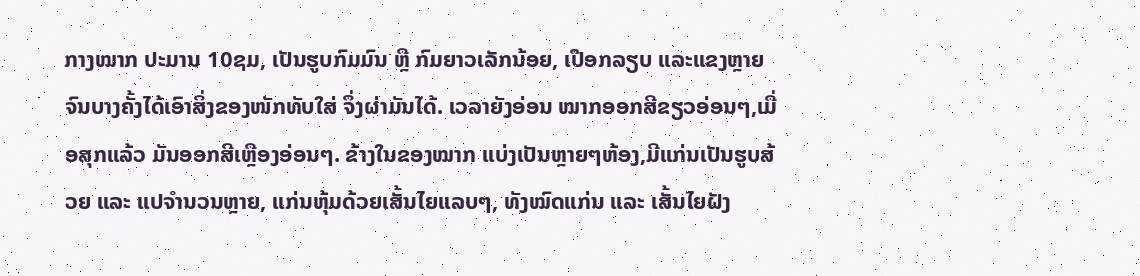ກາງໝາກ ປະມານ 10ຊມ, ເປັນຮູບກົມມົນ ຫຼື ກົມຍາວເລັກນ້ອຍ, ເປືອກລຽບ ແລະແຂງຫຼາຍຈົນບາງຄັ້ງໄດ້ເອົາສິ່ງຂອງໜັກທັບໃສ່ ຈຶ່ງຜ່າມັນໄດ້. ເວລາຍັງອ່ອນ ໝາກອອກສີຂຽວອ່ອນໆ,ເມື່ອສຸກແລ້ວ ມັນອອກສີເຫຼືອງອ່ອນໆ. ຂ້າງໃນຂອງໝາກ ແບ່ງເປັນຫຼາຍໆຫ້ອງ,ມີແກ່ນເປັນຮູບສ້ວຍ ແລະ ແປຈຳນວນຫຼາຍ, ແກ່ນຫຸ້ມດ້ວຍເສັ້ນໄຍແລບໆ, ທັງໝົດແກ່ນ ແລະ ເສັ້ນໄຍຝັງ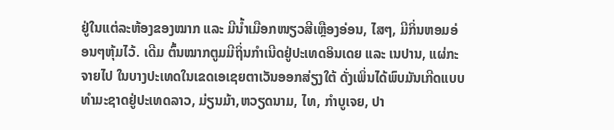ຢູ່ໃນແຕ່ລະຫ້ອງຂອງໝາກ ແລະ ມີນ້ຳເມືອກໜຽວສີເຫຼືອງອ່ອນ, ໄສໆ, ມີກິ່ນຫອມອ່ອນໆຫຸ້ມໄວ້. ເດີມ ຕົ້ນໝາກຕູມມີຖິ່ນກຳເນີດຢູ່ປະເທດອິນເດຍ ແລະ ເນປານ, ແຜ່ກະຈາຍໄປ ໃນບາງປະເທດໃນເຂດເອເຊຍຕາເວັນອອກສ່ຽງໃຕ້ ດັ່ງເພິ່ນໄດ້ພົບມັນເກີດແບບທຳມະຊາດຢູ່ປະເທດລາວ, ມ່ຽນມ້າ,ຫວຽດນາມ, ໄທ, ກຳບູເຈຍ, ປາ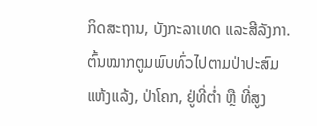ກິດສະຖານ, ບັງກະລາເທດ ແລະສີລັງກາ. ຕົ້ນໝາກຕູມພົບທົ່ວໄປຕາມປ່າປະສົມແຫ້ງແລ້ງ, ປ່າໂຄກ, ຢູ່ທີ່ຕ່ຳ ຫຼື ທີ່ສູງ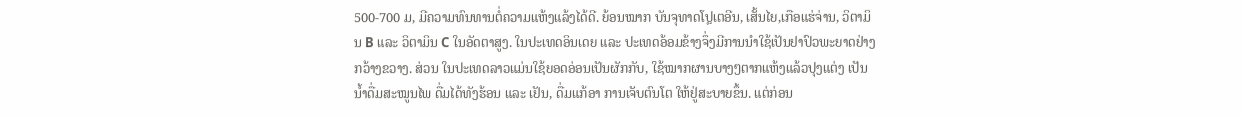500-700 ມ, ມີຄວາມທົນທານຕໍ່ຄວາມແຫ້ງແລ້ງໄດ້ດີ. ຍ້ອນໝາກ ບັນຈຸທາດໂປຼເຕອີນ, ເສັ້ນໄຍ,ເກືອແຮ່ຈ່ານ, ວິຕາມິນ B ແລະ ວິຕາມິນ C ໃນອັດຕາສູງ. ໃນປະເທດອິນເດຍ ແລະ ປະເທດອ້ອມຂ້າງຈຶ່ງມີການນຳໃຊ້ເປັນຢາປົວພະຍາດຢ່າງກວ້າງຂວາງ. ສ່ວນ ໃນປະເທດລາວແມ່ນໃຊ້ຍອດອ່ອນເປັນຜັກກັບ, ໃຊ້ໝາກຜານບາງໆຕາກແຫ້ງແລ້ວປຸງແຕ່ງ ເປັນນ້ຳດື່ມສະໝູນໄພ ດື່ມໄດ້ທັງຮ້ອນ ແລະ ເຢັນ, ດື່ມແກ້ອາ ການເຈັບຕົນໂຕ ໃຫ້ຢູ່ສະບາຍຂຶ້ນ. ແຕ່ກ່ອນ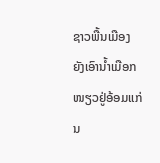ຊາວພື້ນເມືອງ ຍັງເອົານ້ຳເມືອກໜຽວຢູ່ອ້ອມແກ່ນ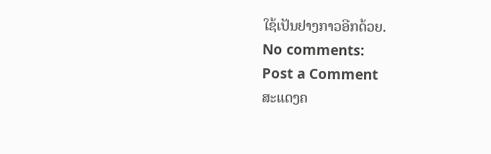ໃຊ້ເປັນຢາງກາວອີກດ້ວຍ.
No comments:
Post a Comment
ສະແດງຄ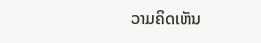ວາມຄິດເຫັນ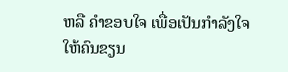ຫລື ຄຳຂອບໃຈ ເພື່ອເປັນກຳລັງໃຈໃຫ້ຄົນຂຽນ